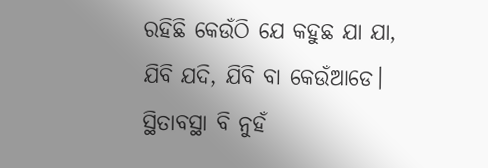ରହିଛି କେଉଁଠି ଯେ କହୁଛ ଯା ଯା,
ଯିବି ଯଦି, ଯିବି ବା କେଉଁଆଡେ।
ସ୍ଥିତାବସ୍ଥା ବି ନୁହଁ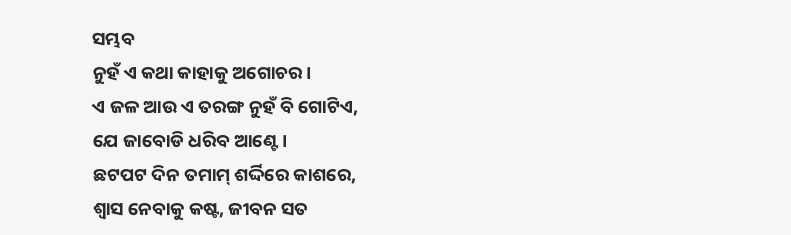ସମ୍ଭବ
ନୁହଁ ଏ କଥା କାହାକୁ ଅଗୋଚର।
ଏ ଜଳ ଆଉ ଏ ତରଙ୍ଗ ନୁହଁ ବି ଗୋଟିଏ,
ଯେ ଜାବୋଡି ଧରିବ ଆଣ୍ଟେ।
ଛଟପଟ ଦିନ ତମାମ୍ ଶର୍ଦ୍ଦିରେ କାଶରେ,
ଶ୍ୱାସ ନେବାକୁ କଷ୍ଟ, ଜୀବନ ସତ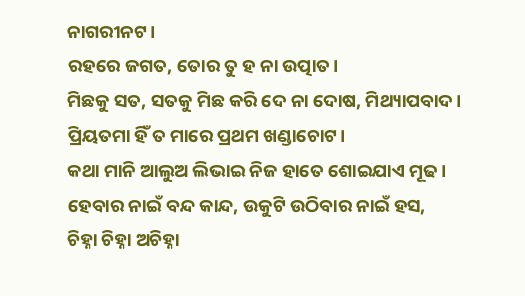ନାଗରୀନଟ।
ରହରେ ଜଗତ, ତୋର ତୁ ହ ନା ଉତ୍ପାତ।
ମିଛକୁ ସତ, ସତକୁ ମିଛ କରି ଦେ ନା ଦୋଷ, ମିଥ୍ୟାପବାଦ।
ପ୍ରିୟତମା ହିଁ ତ ମାରେ ପ୍ରଥମ ଖଣ୍ଡାଚୋଟ।
କଥା ମାନି ଆଲୁଅ ଲିଭାଇ ନିଜ ହାତେ ଶୋଇଯାଏ ମୂଢ।
ହେବାର ନାଇଁ ବନ୍ଦ କାନ୍ଦ, ଉକୁଟି ଉଠିବାର ନାଇଁ ହସ,
ଚିହ୍ନା ଚିହ୍ନା ଅଚିହ୍ନା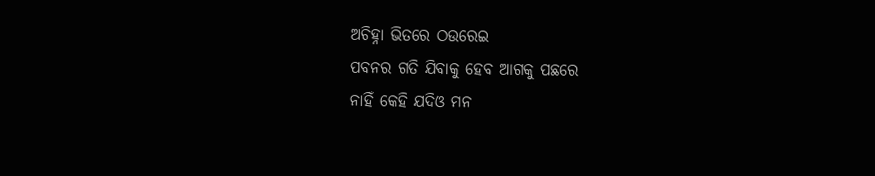ଅଚିହ୍ନା ଭିତରେ ଠଉରେଇ
ପବନର ଗତି ଯିବାକୁ ହେବ ଆଗକୁ ପଛରେ
ନାହିଁ କେହି ଯଦିଓ ମନ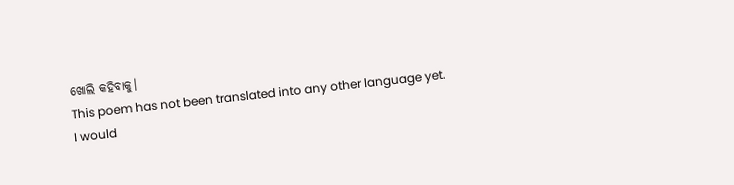ଖୋଲି କହିବାକୁ।
This poem has not been translated into any other language yet.
I would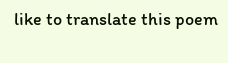like to translate this poem